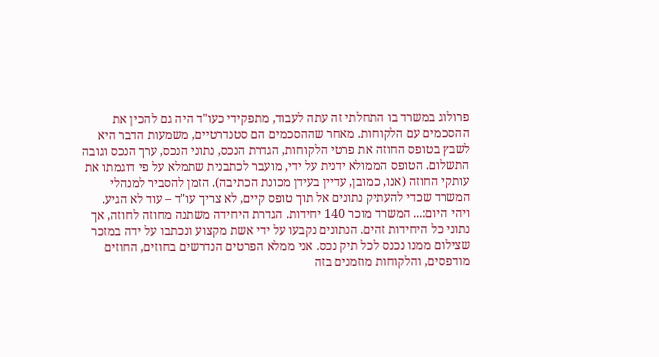פרולוג במשרד בו התחלתי זה עתה לעבוד, מתפקידי כעו"ד היה גם להכין את ההסכמים עם הלקוחות. מאחר שההסכמים הם סטנדרטיים, משמעות הדבר היא לשבץ בטופס החוזה את פרטי הלקוחות, הגדרת הנכס, נתוני הנכס, ערך הנכס וגובה התשלום. הטופס הממולא ידנית על ידי, מועבר לכתבנית שתמלא על פי דוגמתו את עותקי החוזה (אנו, כמובן, עדיין בעידן מכונת הכתיבה). הזמן להסביר למנהלי המשרד שכדי להעתיק נתונים אל תוך טופס קיים, לא צריך עו"ד – עוד לא הגיע.
ויהי היום:... המשרד מוכר 140 יחידות. הגדרת היחידה משתנה מחוזה לחוזה, אך נתוני כל היחידות זהים. הנתונים נקבעו על ידי אשת מקצוע ונכתבו על ידה במזכר שצילום ממנו נכנס לכל תיק נכס. אני ממלא הפרטים הנדרשים בחוזים, החוזים מודפסים, והלקוחות מוזמנים בזה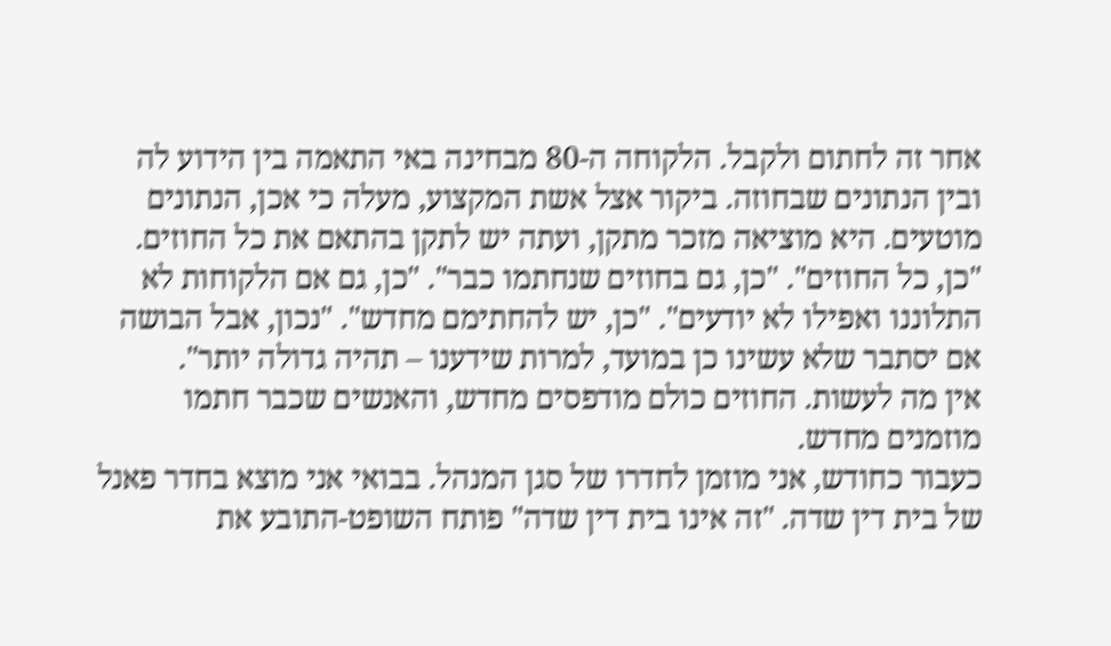אחר זה לחתום ולקבל. הלקוחה ה-80 מבחינה באי התאמה בין הידוע לה ובין הנתונים שבחוזה. ביקור אצל אשת המקצוע, מעלה כי אכן, הנתונים מוטעים. היא מוציאה מזכר מתקן, ועתה יש לתקן בהתאם את כל החוזים. "כן, כל החוזים". "כן, גם בחוזים שנחתמו כבר". "כן, גם אם הלקוחות לא התלוננו ואפילו לא יודעים". "כן, יש להחתימם מחדש". "נכון, אבל הבושה אם יסתבר שלא עשינו כן במועד, למרות שידענו – תהיה גדולה יותר".
אין מה לעשות. החוזים כולם מודפסים מחדש, והאנשים שכבר חתמו מוזמנים מחדש.
כעבור כחודש, אני מוזמן לחדרו של סגן המנהל. בבואי אני מוצא בחדר פאנל של בית דין שדה. "זה אינו בית דין שדה" פותח השופט-התובע את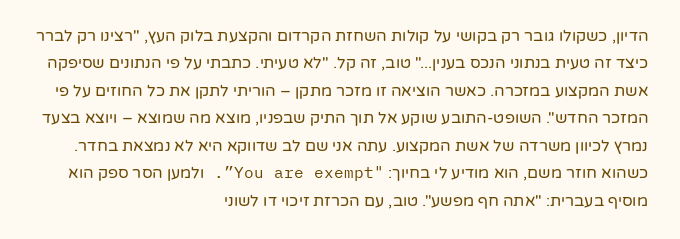הדיון, כשקולו גובר רק בקושי על קולות השחזת הקרדום והקצעת בלוק העץ, "רצינו רק לברר כיצד זה טעית בנתוני הנכס בענין..." טוב, זה קל. "לא טעיתי. כתבתי על פי הנתונים שסיפקה אשת המקצוע במזכרה. כאשר הוציאה זו מזכר מתקן – הוריתי לתקן את כל החוזים על פי המזכר החדש". השופט-התובע שוקע אל תוך התיק שבפניו, מוצא מה שמוצא – ויוצא בצעד נמרץ לכיוון משרדה של אשת המקצוע. עתה אני שם לב שדווקא היא לא נמצאת בחדר. כשהוא חוזר משם, הוא מודיע לי בחיוך: "You are exempt”. ולמען הסר ספק הוא מוסיף בעברית: "אתה חף מפשע". טוב, עם הכרזת זיכוי דו לשוני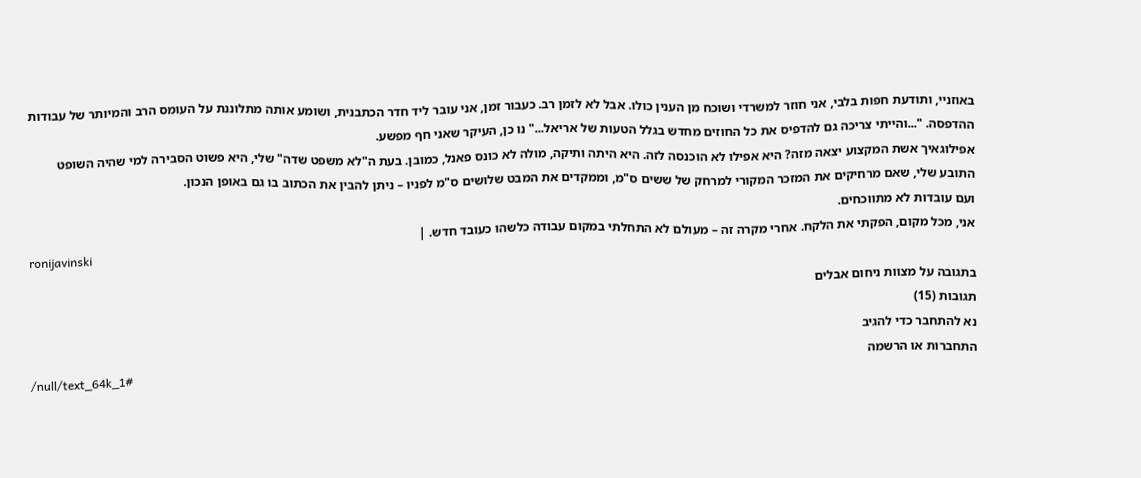באוזניי, ותודעת חפות בלבי, אני חוזר למשרדי ושוכח מן הענין כולו. אבל לא לזמן רב. כעבור זמן, אני עובר ליד חדר הכתבנית, ושומע אותה מתלוננת על העומס הרב והמיותר של עבודות ההדפסה. "...והייתי צריכה גם להדפיס את כל החוזים מחדש בגלל הטעות של אריאל..." נו כן, העיקר שאני חף מפשע.
אפילוגאיך אשת המקצוע יצאה מזה? היא אפילו לא הוכנסה לזה. היא היתה ותיקה, מולה לא כונס פאנל, כמובן. בעת ה"לא משפט שדה" שלי, היא פשוט הסבירה למי שהיה השופט התובע שלי, שאם מרחיקים את המזכר המקורי למרחק של ששים ס"מ, וממקדים את המבט שלושים ס"מ לפניו – ניתן להבין את הכתוב בו גם באופן הנכון.
ועם עובדות לא מתווכחים.
אני, מכל מקום, הפקתי את הלקח. אחרי מקרה זה – מעולם לא התחלתי במקום עבודה כלשהו כעובד חדש. |
ronijavinski
בתגובה על מצוות ניחום אבלים
תגובות (15)
נא להתחבר כדי להגיב
התחברות או הרשמה
/null/text_64k_1#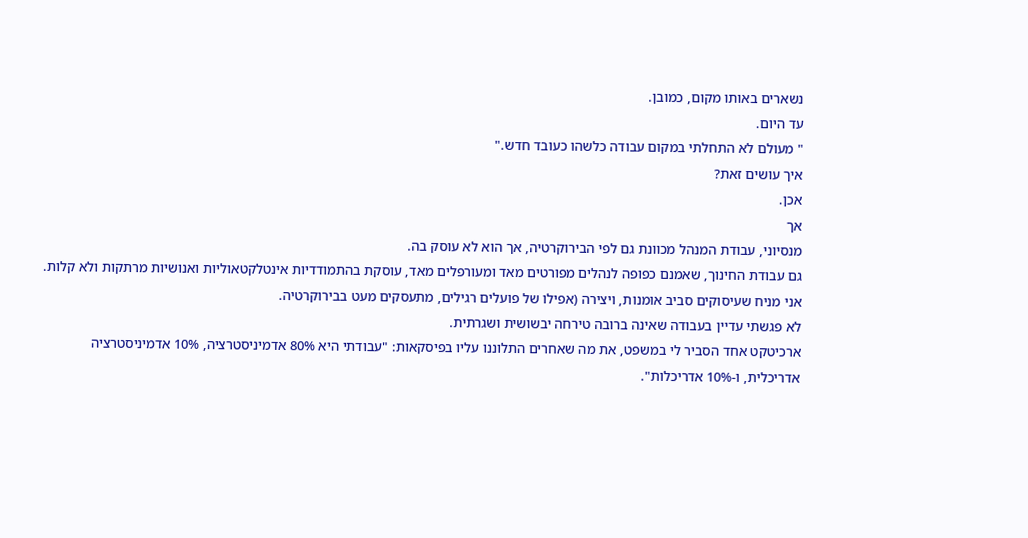נשארים באותו מקום, כמובן.
עד היום.
" מעולם לא התחלתי במקום עבודה כלשהו כעובד חדש."
איך עושים זאת?
אכן.
אך
מנסיוני, עבודת המנהל מכוונת גם לפי הבירוקרטיה, אך הוא לא עוסק בה.
גם עבודת החינוך, שאמנם כפופה לנהלים מפורטים מאד ומעורפלים מאד, עוסקת בהתמודדיות אינטלקטאוליות ואנושיות מרתקות ולא קלות.
אני מניח שעיסוקים סביב אומנות, ויצירה (אפילו של פועלים רגילים, מתעסקים מעט בבירוקרטיה.
לא פגשתי עדיין בעבודה שאינה ברובה טירחה יבשושית ושגרתית.
ארכיטקט אחד הסביר לי במשפט, את מה שאחרים התלוננו עליו בפיסקאות: "עבודתי היא 80% אדמיניסטרציה, 10% אדמיניסטרציה אדריכלית, ו-10% אדריכלות".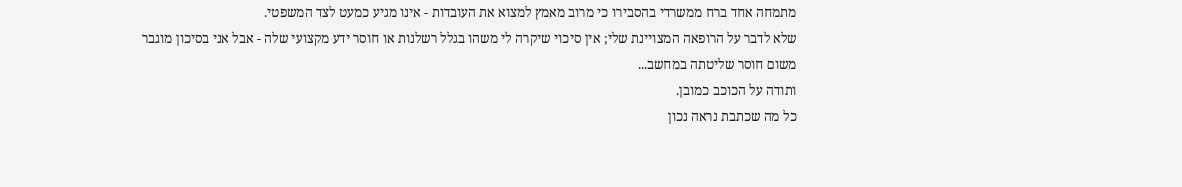מתמחה אחד ברח ממשרדי בהסבירו כי מרוב מאמץ למצוא את העובדות - אינו מגיע כמעט לצד המשפטי.
שלא לדבר על הרופאה המצויינת שלי; אין סיכוי שיקרה לי משהו בגלל רשלנות או חוסר ידע מקצועי שלה - אבל אני בסיכון מוגבר משום חוסר שליטתה במחשב...
ותודה על הכוכב כמובן.
כל מה שכתבת נראה נכון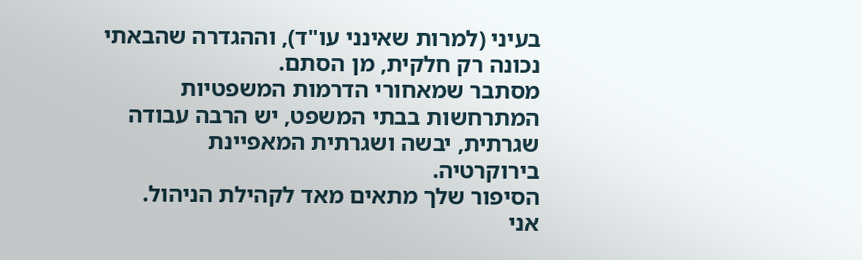בעיני (למרות שאינני עו"ד), וההגדרה שהבאתי נכונה רק חלקית, מן הסתם.
מסתבר שמאחורי הדרמות המשפטיות המתרחשות בבתי המשפט, יש הרבה עבודה שגרתית, יבשה ושגרתית המאפיינת בירוקרטיה.
הסיפור שלך מתאים מאד לקהילת הניהול.
אני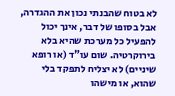לא בטוח שהבנתי נכון את ההגדרה, אבל בסופו של דבר, אינך יכול להפעיל כל מערכת שהיא בלא בירוקרטיה. שום עו"ד (או רופא שיניים) לא יצליח לתפקד בלי שהוא, או מישהו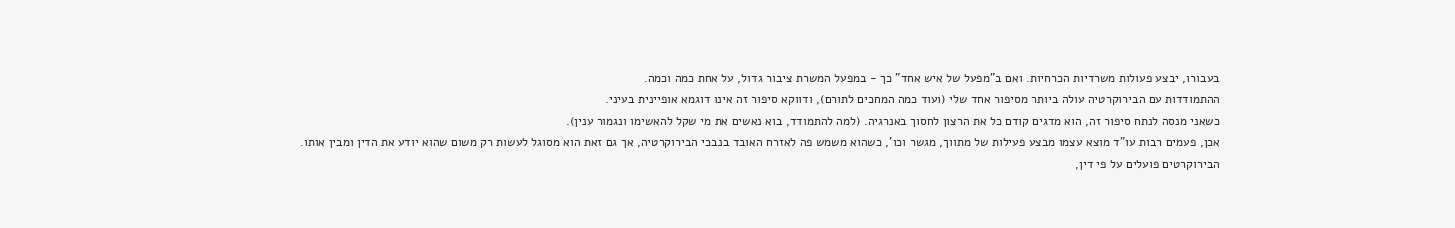בעבורו, יבצע פעולות משרדיות הכרחיות. ואם ב"מפעל של איש אחד" כך - במפעל המשרת ציבור גדול, על אחת כמה וכמה.
ההתמודדות עם הבירוקרטיה עולה ביותר מסיפור אחד שלי (ועוד כמה המחכים לתורם), ודווקא סיפור זה אינו דוגמא אופיינית בעיני.
כשאני מנסה לנתח סיפור זה, הוא מדגים קודם כל את הרצון לחסוך באנרגיה. (למה להתמודד, בוא נאשים את מי שקל להאשימו ונגמור ענין).
אכן, פעמים רבות עו"ד מוצא עצמו מבצע פעילות של מתווך, מגשר וכו', כשהוא משמש פה לאזרח האובד בנבכי הבירוקרטיה, אך גם זאת הוא מסוגל לעשות רק משום שהוא יודע את הדין ומבין אותו.
הבירוקרטים פועלים על פי דין,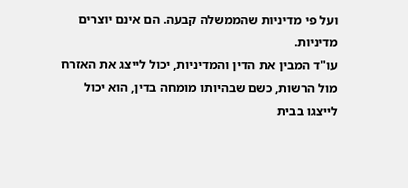ועל פי מדיניות שהממשלה קבעה. הם אינם יוצרים מדיניות.
עו"ד המבין את הדין והמדיניות, יכול לייצג את האזרח מול הרשות, כשם שבהיותו מומחה בדין, הוא יכול לייצגו בבית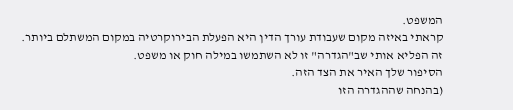המשפט.
קראתי באיזה מקום שעבודת עורך הדין היא הפעלת הבירוקרטיה במקום המשתלם ביותר.
זה הפליא אותי שב"הגדרה" זו לא השתמשו במילה חוק או משפט.
הסיפור שלך האיר את הצד הזה.
(בהנחה שההגדרה הזו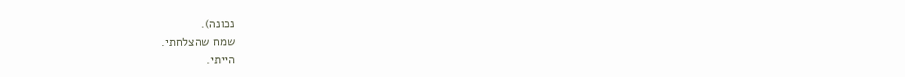נכונה).
שמח שהצלחתי.
הייתי.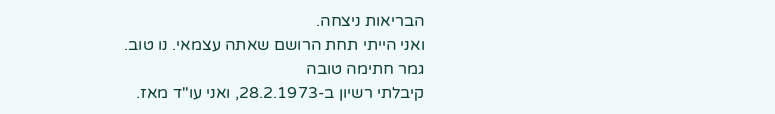הבריאות ניצחה.
ואני הייתי תחת הרושם שאתה עצמאי. נו טוב.
גמר חתימה טובה
קיבלתי רשיון ב-28.2.1973, ואני עו"ד מאז.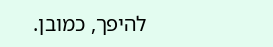להיפך, כמובן.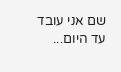שם אני עובד עד היום...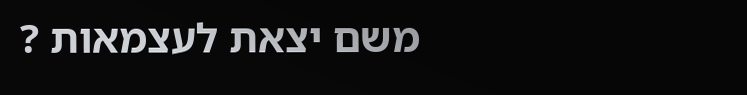משם יצאת לעצמאות ?